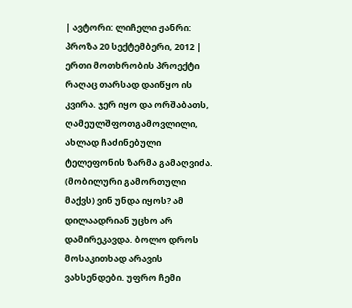| ავტორი: ლიჩელი ჟანრი: პროზა 20 სექტემბერი, 2012 |
ერთი მოთხრობის პროექტი
რაღაც თარსად დაიწყო ის კვირა. ჯერ იყო და ორშაბათს, ღამეულშფოთგამოვლილი, ახლად ჩაძინებული ტელეფონის ზარმა გამაღვიძა. (მობილური გამორთული მაქვს) ვინ უნდა იყოს? ამ დილაადრიან უცხო არ დამირეკავდა. ბოლო დროს მოსაკითხად არავის ვახსენდები. უფრო ჩემი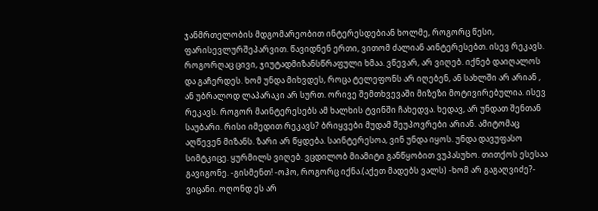ჯანმრთელობის მდგომარეობით ინტერესდებიან ხოლმე, როგორც წესი, ფარისევლურშეპარვით. წავიდნენ ერთი, ვითომ ძალიან აინტერესებთ. ისევ რეკავს. როგორღაც ცივი, ჯიუტადმიზანსწრაფული ხმაა. ვწევარ, არ ვიღებ. იქნებ დაიღალოს და გაჩერდეს. ხომ უნდა მიხვდეს, როცა ტელეფონს არ იღებენ, ან სახლში არ არიან , ან უბრალოდ ლაპარაკი არ სურთ. ორივე შემთხვევაში მიზეზი მოტივირებულია. ისევ რეკავს. როგორ მაინტერესებს ამ ხალხის ტვინში ჩახედვა. ხედავ, არ უნდათ შენთან საუბარი. რისი იმედით რეკავს? ბრიყვები მუდამ შეუპოვრები არიან. ამიტომაც აღწევენ მიზანს. ზარი არ წყდება. საინტერესოა, ვინ უნდა იყოს. უნდა დავუფასო სიმტკიცე. ყურმილს ვიღებ. ვცდილობ მიამიტი განწყობით ვუპასუხო. თითქოს ესესაა გავიგონე. -გისმენთ! -ოჰო, როგორც იქნა.(აქეთ მადებს ვალს) -ხომ არ გაგაღვიძე?- ვიცანი. ოღონდ ეს არ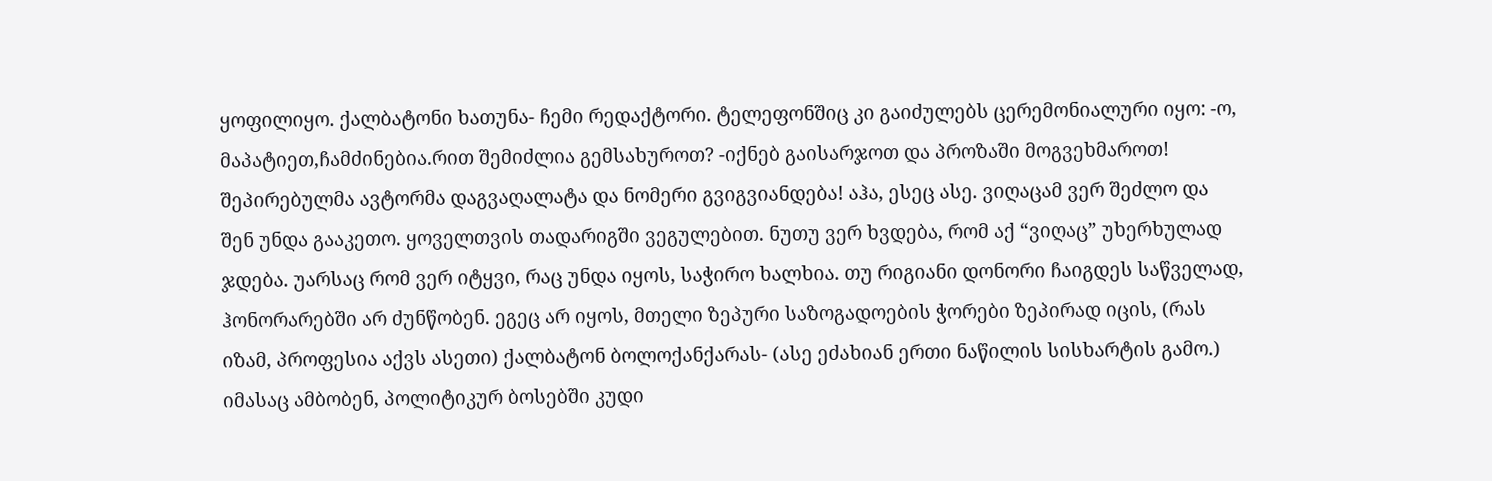ყოფილიყო. ქალბატონი ხათუნა- ჩემი რედაქტორი. ტელეფონშიც კი გაიძულებს ცერემონიალური იყო: -ო, მაპატიეთ,ჩამძინებია.რით შემიძლია გემსახუროთ? -იქნებ გაისარჯოთ და პროზაში მოგვეხმაროთ! შეპირებულმა ავტორმა დაგვაღალატა და ნომერი გვიგვიანდება! აჰა, ესეც ასე. ვიღაცამ ვერ შეძლო და შენ უნდა გააკეთო. ყოველთვის თადარიგში ვეგულებით. ნუთუ ვერ ხვდება, რომ აქ “ვიღაც” უხერხულად ჯდება. უარსაც რომ ვერ იტყვი, რაც უნდა იყოს, საჭირო ხალხია. თუ რიგიანი დონორი ჩაიგდეს საწველად, ჰონორარებში არ ძუნწობენ. ეგეც არ იყოს, მთელი ზეპური საზოგადოების ჭორები ზეპირად იცის, (რას იზამ, პროფესია აქვს ასეთი) ქალბატონ ბოლოქანქარას- (ასე ეძახიან ერთი ნაწილის სისხარტის გამო.) იმასაც ამბობენ, პოლიტიკურ ბოსებში კუდი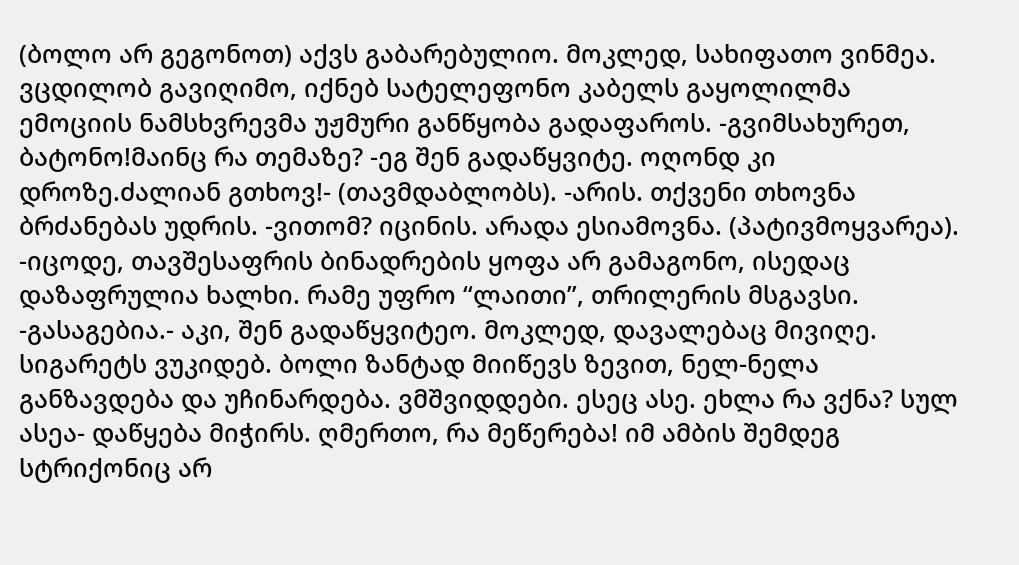(ბოლო არ გეგონოთ) აქვს გაბარებულიო. მოკლედ, სახიფათო ვინმეა. ვცდილობ გავიღიმო, იქნებ სატელეფონო კაბელს გაყოლილმა ემოციის ნამსხვრევმა უჟმური განწყობა გადაფაროს. -გვიმსახურეთ, ბატონო!მაინც რა თემაზე? -ეგ შენ გადაწყვიტე. ოღონდ კი დროზე.ძალიან გთხოვ!- (თავმდაბლობს). -არის. თქვენი თხოვნა ბრძანებას უდრის. -ვითომ? იცინის. არადა ესიამოვნა. (პატივმოყვარეა). -იცოდე, თავშესაფრის ბინადრების ყოფა არ გამაგონო, ისედაც დაზაფრულია ხალხი. რამე უფრო “ლაითი”, თრილერის მსგავსი. -გასაგებია.- აკი, შენ გადაწყვიტეო. მოკლედ, დავალებაც მივიღე. სიგარეტს ვუკიდებ. ბოლი ზანტად მიიწევს ზევით, ნელ-ნელა განზავდება და უჩინარდება. ვმშვიდდები. ესეც ასე. ეხლა რა ვქნა? სულ ასეა- დაწყება მიჭირს. ღმერთო, რა მეწერება! იმ ამბის შემდეგ სტრიქონიც არ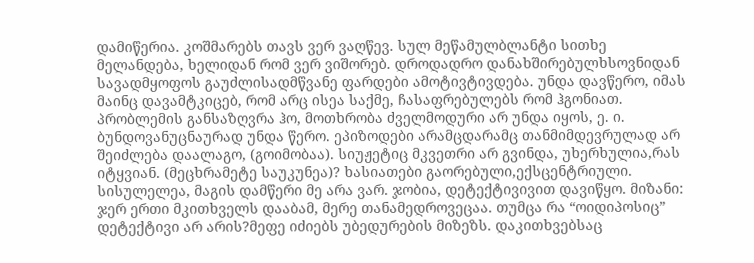დამიწერია. კოშმარებს თავს ვერ ვაღწევ. სულ მეწამულბლანტი სითხე მელანდება, ხელიდან რომ ვერ ვიშორებ. დროდადრო დანახშირებულხსოვნიდან სავადმყოფოს გაუძლისადმწვანე ფარდები ამოტივტივდება. უნდა დავწერო, იმას მაინც დავამტკიცებ, რომ არც ისეა საქმე, ჩასაფრებულებს რომ ჰგონიათ. პრობლემის განსაზღვრა ჰო, მოთხრობა ძველმოდური არ უნდა იყოს, ე. ი. ბუნდოვანუცნაურად უნდა წერო. ეპიზოდები არამცდარამც თანმიმდევრულად არ შეიძლება დაალაგო, (გოიმობაა). სიუჟეტიც მკვეთრი არ გვინდა, უხერხულია,რას იტყვიან. (მეცხრამეტე საუკუნეა)? ხასიათები გაორებული,ექსცენტრიული. სისულელეა, მაგის დამწერი მე არა ვარ. ჯობია, დეტექტივივით დავიწყო. მიზანი: ჯერ ერთი მკითხველს დააბამ, მერე თანამედროვეცაა. თუმცა რა “ოიდიპოსიც” დეტექტივი არ არის?მეფე იძიებს უბედურების მიზეზს. დაკითხვებსაც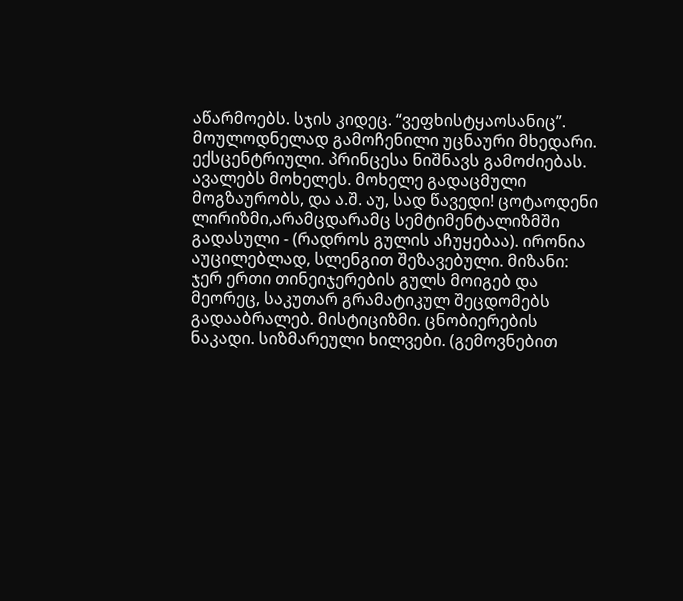აწარმოებს. სჯის კიდეც. “ვეფხისტყაოსანიც”. მოულოდნელად გამოჩენილი უცნაური მხედარი. ექსცენტრიული. პრინცესა ნიშნავს გამოძიებას. ავალებს მოხელეს. მოხელე გადაცმული მოგზაურობს, და ა.შ. აუ, სად წავედი! ცოტაოდენი ლირიზმი,არამცდარამც სემტიმენტალიზმში გადასული - (რადროს გულის აჩუყებაა). ირონია აუცილებლად, სლენგით შეზავებული. მიზანი: ჯერ ერთი თინეიჯერების გულს მოიგებ და მეორეც, საკუთარ გრამატიკულ შეცდომებს გადააბრალებ. მისტიციზმი. ცნობიერების ნაკადი. სიზმარეული ხილვები. (გემოვნებით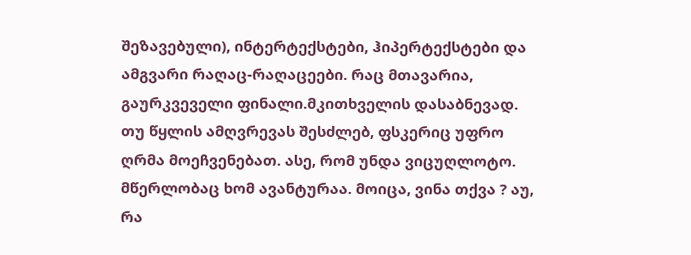შეზავებული), ინტერტექსტები, ჰიპერტექსტები და ამგვარი რაღაც-რაღაცეები. რაც მთავარია, გაურკვეველი ფინალი.მკითხველის დასაბნევად. თუ წყლის ამღვრევას შესძლებ, ფსკერიც უფრო ღრმა მოეჩვენებათ. ასე, რომ უნდა ვიცუღლოტო. მწერლობაც ხომ ავანტურაა. მოიცა, ვინა თქვა ? აუ, რა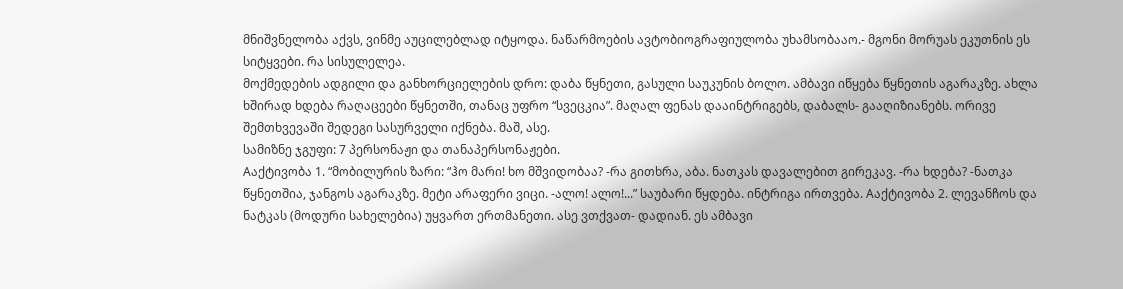მნიშვნელობა აქვს, ვინმე აუცილებლად იტყოდა. ნაწარმოების ავტობიოგრაფიულობა უხამსობააო.- მგონი მორუას ეკუთნის ეს სიტყვები. რა სისულელეა.
მოქმედების ადგილი და განხორციელების დრო: დაბა წყნეთი, გასული საუკუნის ბოლო. ამბავი იწყება წყნეთის აგარაკზე. ახლა ხშირად ხდება რაღაცეები წყნეთში, თანაც უფრო “სვეცკია”. მაღალ ფენას დააინტრიგებს, დაბალს- გააღიზიანებს. ორივე შემთხვევაში შედეგი სასურველი იქნება. მაშ, ასე.
სამიზნე ჯგუფი: 7 პერსონაჟი და თანაპერსონაჟები.
Aაქტივობა 1. “მობილურის ზარი: “ჰო მარი! ხო მშვიდობაა? -რა გითხრა, აბა. ნათკას დავალებით გირეკავ. -რა ხდება? -ნათკა წყნეთშია, ჯანგოს აგარაკზე. მეტი არაფერი ვიცი. -ალო! ალო!...” საუბარი წყდება. ინტრიგა ირთვება. Aაქტივობა 2. ლევანჩოს და ნატკას (მოდური სახელებია) უყვართ ერთმანეთი. ასე ვთქვათ- დადიან. ეს ამბავი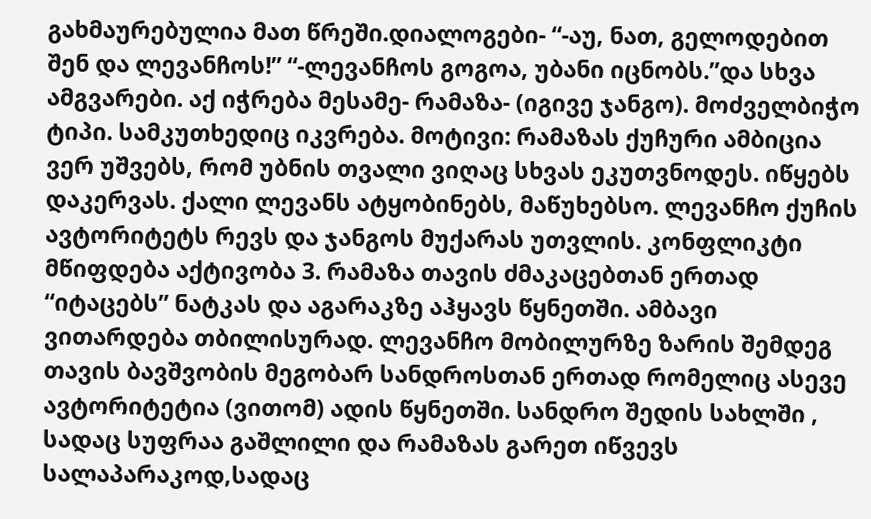გახმაურებულია მათ წრეში.დიალოგები- “-აუ, ნათ, გელოდებით შენ და ლევანჩოს!” “-ლევანჩოს გოგოა, უბანი იცნობს.”და სხვა ამგვარები. აქ იჭრება მესამე- რამაზა- (იგივე ჯანგო). მოძველბიჭო ტიპი. სამკუთხედიც იკვრება. მოტივი: რამაზას ქუჩური ამბიცია ვერ უშვებს, რომ უბნის თვალი ვიღაც სხვას ეკუთვნოდეს. იწყებს დაკერვას. ქალი ლევანს ატყობინებს, მაწუხებსო. ლევანჩო ქუჩის ავტორიტეტს რევს და ჯანგოს მუქარას უთვლის. კონფლიკტი მწიფდება აქტივობა 3. რამაზა თავის ძმაკაცებთან ერთად “იტაცებს” ნატკას და აგარაკზე აჰყავს წყნეთში. ამბავი ვითარდება თბილისურად. ლევანჩო მობილურზე ზარის შემდეგ თავის ბავშვობის მეგობარ სანდროსთან ერთად რომელიც ასევე ავტორიტეტია (ვითომ) ადის წყნეთში. სანდრო შედის სახლში , სადაც სუფრაა გაშლილი და რამაზას გარეთ იწვევს სალაპარაკოდ,სადაც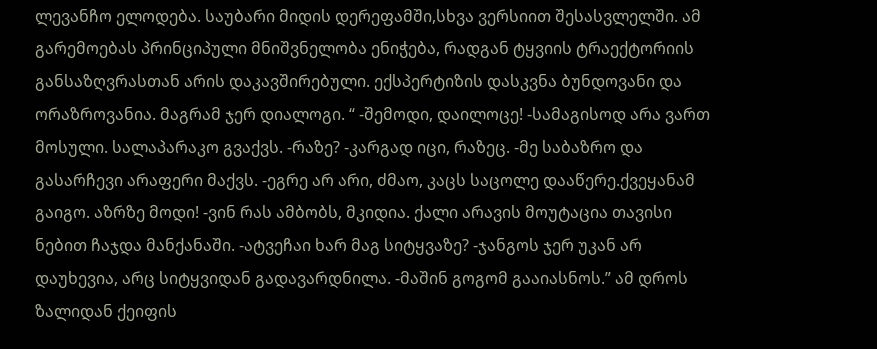ლევანჩო ელოდება. საუბარი მიდის დერეფამში,სხვა ვერსიით შესასვლელში. ამ გარემოებას პრინციპული მნიშვნელობა ენიჭება, რადგან ტყვიის ტრაექტორიის განსაზღვრასთან არის დაკავშირებული. ექსპერტიზის დასკვნა ბუნდოვანი და ორაზროვანია. მაგრამ ჯერ დიალოგი. “ -შემოდი, დაილოცე! -სამაგისოდ არა ვართ მოსული. სალაპარაკო გვაქვს. -რაზე? -კარგად იცი, რაზეც. -მე საბაზრო და გასარჩევი არაფერი მაქვს. -ეგრე არ არი, ძმაო, კაცს საცოლე დააწერე.ქვეყანამ გაიგო. აზრზე მოდი! -ვინ რას ამბობს, მკიდია. ქალი არავის მოუტაცია თავისი ნებით ჩაჯდა მანქანაში. -ატვეჩაი ხარ მაგ სიტყვაზე? -ჯანგოს ჯერ უკან არ დაუხევია, არც სიტყვიდან გადავარდნილა. -მაშინ გოგომ გააიასნოს.” ამ დროს ზალიდან ქეიფის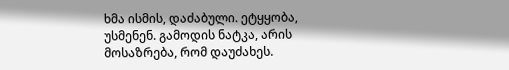ხმა ისმის, დაძაბული. ეტყყობა, უსმენენ. გამოდის ნატკა, არის მოსაზრება, რომ დაუძახეს.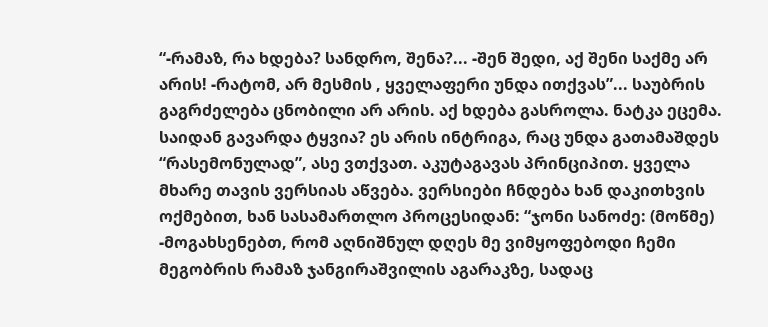“-რამაზ, რა ხდება? სანდრო, შენა?... -შენ შედი, აქ შენი საქმე არ არის! -რატომ, არ მესმის , ყველაფერი უნდა ითქვას”... საუბრის გაგრძელება ცნობილი არ არის. აქ ხდება გასროლა. ნატკა ეცემა. საიდან გავარდა ტყვია? ეს არის ინტრიგა, რაც უნდა გათამაშდეს “რასემონულად”, ასე ვთქვათ. აკუტაგავას პრინციპით. ყველა მხარე თავის ვერსიას აწვება. ვერსიები ჩნდება ხან დაკითხვის ოქმებით, ხან სასამართლო პროცესიდან: “ჯონი სანოძე: (მოწმე) -მოგახსენებთ, რომ აღნიშნულ დღეს მე ვიმყოფებოდი ჩემი მეგობრის რამაზ ჯანგირაშვილის აგარაკზე, სადაც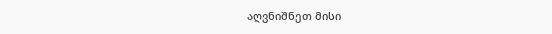აღვნიშნეთ მისი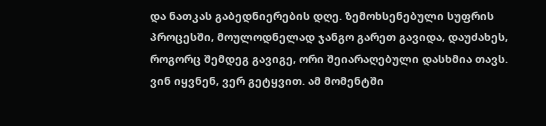და ნათკას გაბედნიერების დღე. ზემოხსენებული სუფრის პროცესში, მოულოდნელად ჯანგო გარეთ გავიდა, დაუძახეს, როგორც შემდეგ გავიგე, ორი შეიარაღებული დასხმია თავს. ვინ იყვნენ, ვერ გეტყვით. ამ მომენტში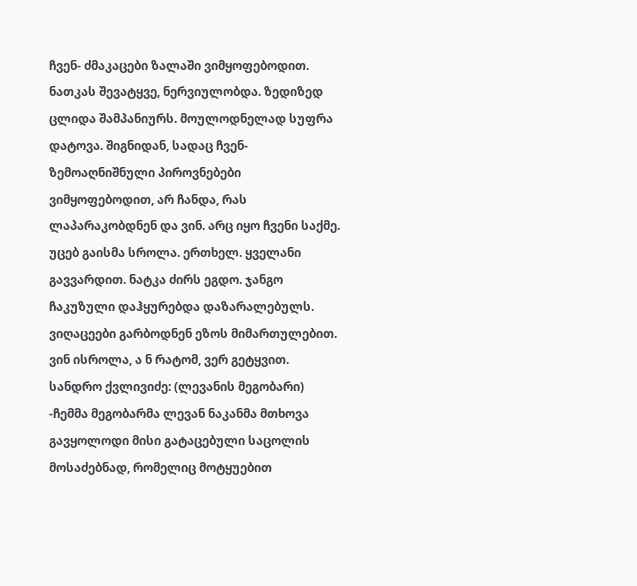ჩვენ- ძმაკაცები ზალაში ვიმყოფებოდით. ნათკას შევატყვე, ნერვიულობდა. ზედიზედ ცლიდა შამპანიურს. მოულოდნელად სუფრა დატოვა. შიგნიდან, სადაც ჩვენ- ზემოაღნიშნული პიროვნებები ვიმყოფებოდით, არ ჩანდა, რას ლაპარაკობდნენ და ვინ. არც იყო ჩვენი საქმე. უცებ გაისმა სროლა. ერთხელ. ყველანი გავვარდით. ნატკა ძირს ეგდო. ჯანგო ჩაკუზული დაჰყურებდა დაზარალებულს. ვიღაცეები გარბოდნენ ეზოს მიმართულებით. ვინ ისროლა, ა ნ რატომ, ვერ გეტყვით. სანდრო ქვლივიძე: (ლევანის მეგობარი) -ჩემმა მეგობარმა ლევან ნაკანმა მთხოვა გავყოლოდი მისი გატაცებული საცოლის მოსაძებნად, რომელიც მოტყუებით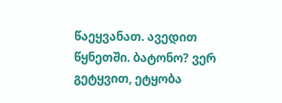წაეყვანათ. ავედით წყნეთში. ბატონო? ვერ გეტყვით, ეტყობა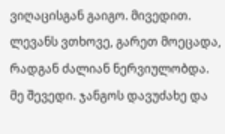ვიღაცისგან გაიგო. მივედით. ლევანს ვთხოვე, გარეთ მოეცადა, რადგან ძალიან ნერვიულობდა. მე შევედი. ჯანგოს დავუძახე და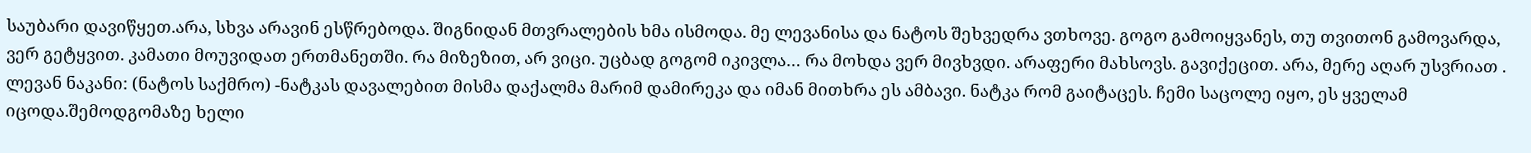საუბარი დავიწყეთ.არა, სხვა არავინ ესწრებოდა. შიგნიდან მთვრალების ხმა ისმოდა. მე ლევანისა და ნატოს შეხვედრა ვთხოვე. გოგო გამოიყვანეს, თუ თვითონ გამოვარდა, ვერ გეტყვით. კამათი მოუვიდათ ერთმანეთში. რა მიზეზით, არ ვიცი. უცბად გოგომ იკივლა… რა მოხდა ვერ მივხვდი. არაფერი მახსოვს. გავიქეცით. არა, მერე აღარ უსვრიათ . ლევან ნაკანი: (ნატოს საქმრო) -ნატკას დავალებით მისმა დაქალმა მარიმ დამირეკა და იმან მითხრა ეს ამბავი. ნატკა რომ გაიტაცეს. ჩემი საცოლე იყო, ეს ყველამ იცოდა.შემოდგომაზე ხელი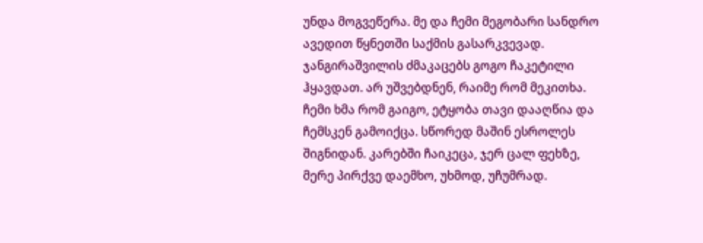უნდა მოგვეწერა. მე და ჩემი მეგობარი სანდრო ავედით წყნეთში საქმის გასარკვევად. ჯანგირაშვილის ძმაკაცებს გოგო ჩაკეტილი ჰყავდათ. არ უშვებდნენ, რაიმე რომ მეკითხა. ჩემი ხმა რომ გაიგო, ეტყობა თავი დააღწია და ჩემსკენ გამოიქცა. სწორედ მაშინ ესროლეს შიგნიდან. კარებში ჩაიკეცა, ჯერ ცალ ფეხზე, მერე პირქვე დაემხო, უხმოდ, უჩუმრად.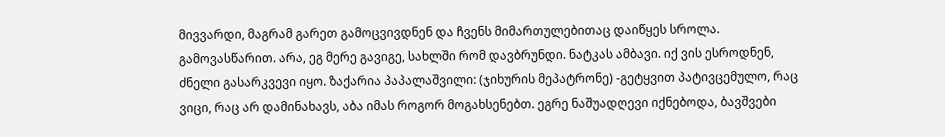მივვარდი, მაგრამ გარეთ გამოცვივდნენ და ჩვენს მიმართულებითაც დაიწყეს სროლა. გამოვასწარით. არა, ეგ მერე გავიგე, სახლში რომ დავბრუნდი. ნატკას ამბავი. იქ ვის ესროდნენ, ძნელი გასარკვევი იყო. ზაქარია პაპალაშვილი: (ჯიხურის მეპატრონე) -გეტყვით პატივცემულო, რაც ვიცი, რაც არ დამინახავს, აბა იმას როგორ მოგახსენებთ. ეგრე ნაშუადღევი იქნებოდა, ბავშვები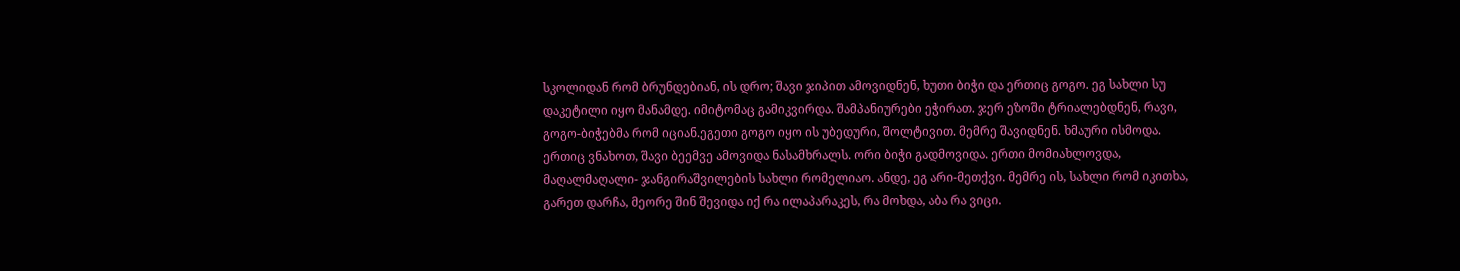სკოლიდან რომ ბრუნდებიან, ის დრო; შავი ჯიპით ამოვიდნენ, ხუთი ბიჭი და ერთიც გოგო. ეგ სახლი სუ დაკეტილი იყო მანამდე. იმიტომაც გამიკვირდა. შამპანიურები ეჭირათ. ჯერ ეზოში ტრიალებდნენ, რავი, გოგო-ბიჭებმა რომ იციან.ეგეთი გოგო იყო ის უბედური, შოლტივით. მემრე შავიდნენ. ხმაური ისმოდა. ერთიც ვნახოთ, შავი ბეემვე ამოვიდა ნასამხრალს. ორი ბიჭი გადმოვიდა. ერთი მომიახლოვდა, მაღალმაღალი- ჯანგირაშვილების სახლი რომელიაო. ანდე, ეგ არი-მეთქვი. მემრე ის, სახლი რომ იკითხა, გარეთ დარჩა, მეორე შინ შევიდა იქ რა ილაპარაკეს, რა მოხდა, აბა რა ვიცი.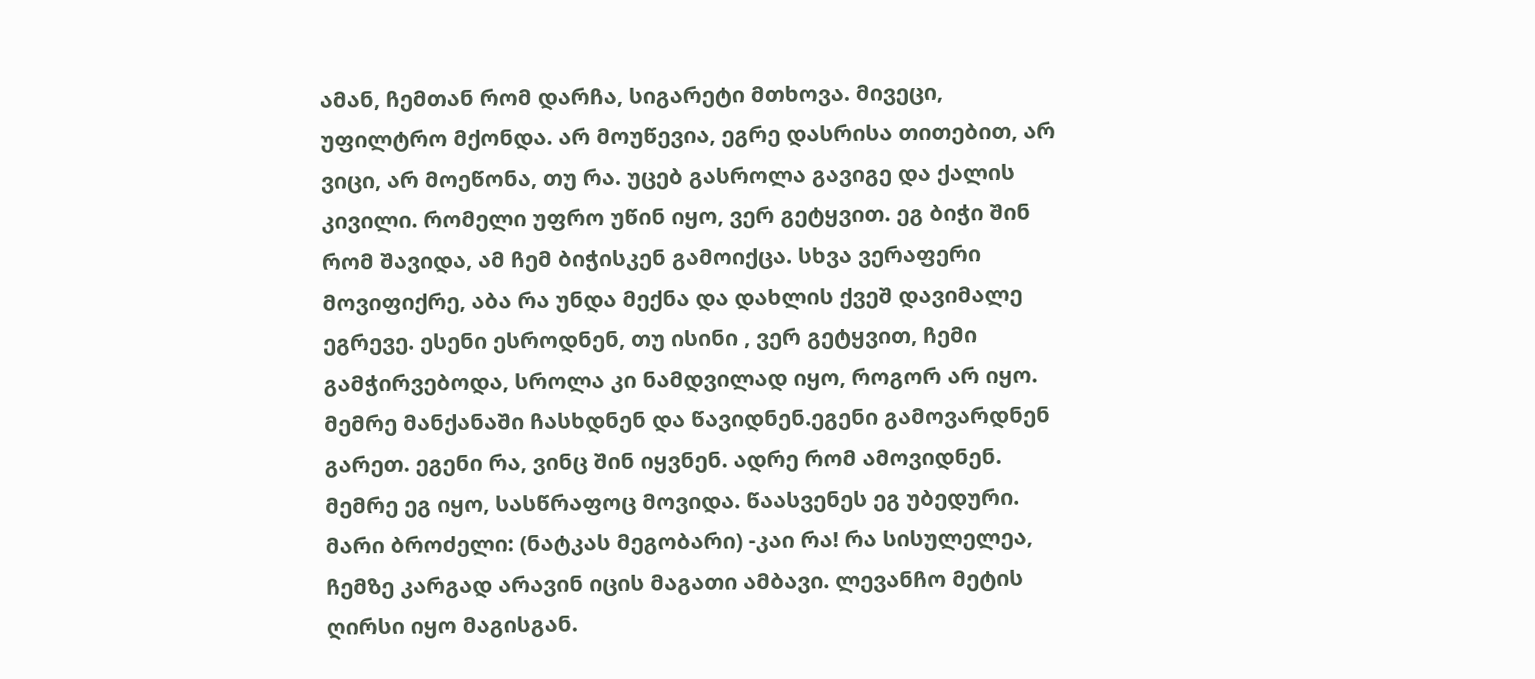ამან, ჩემთან რომ დარჩა, სიგარეტი მთხოვა. მივეცი, უფილტრო მქონდა. არ მოუწევია, ეგრე დასრისა თითებით, არ ვიცი, არ მოეწონა, თუ რა. უცებ გასროლა გავიგე და ქალის კივილი. რომელი უფრო უწინ იყო, ვერ გეტყვით. ეგ ბიჭი შინ რომ შავიდა, ამ ჩემ ბიჭისკენ გამოიქცა. სხვა ვერაფერი მოვიფიქრე, აბა რა უნდა მექნა და დახლის ქვეშ დავიმალე ეგრევე. ესენი ესროდნენ, თუ ისინი , ვერ გეტყვით, ჩემი გამჭირვებოდა, სროლა კი ნამდვილად იყო, როგორ არ იყო. მემრე მანქანაში ჩასხდნენ და წავიდნენ.ეგენი გამოვარდნენ გარეთ. ეგენი რა, ვინც შინ იყვნენ. ადრე რომ ამოვიდნენ. მემრე ეგ იყო, სასწრაფოც მოვიდა. წაასვენეს ეგ უბედური. მარი ბროძელი: (ნატკას მეგობარი) -კაი რა! რა სისულელეა, ჩემზე კარგად არავინ იცის მაგათი ამბავი. ლევანჩო მეტის ღირსი იყო მაგისგან.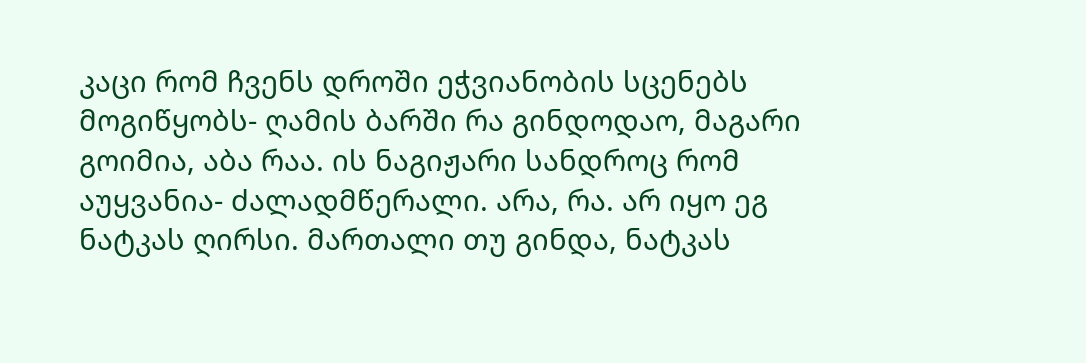კაცი რომ ჩვენს დროში ეჭვიანობის სცენებს მოგიწყობს- ღამის ბარში რა გინდოდაო, მაგარი გოიმია, აბა რაა. ის ნაგიჟარი სანდროც რომ აუყვანია- ძალადმწერალი. არა, რა. არ იყო ეგ ნატკას ღირსი. მართალი თუ გინდა, ნატკას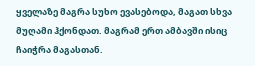ყველაზე მაგრა სუხო ევასებოდა, მაგათ სხვა მუღამი ჰქონდათ. მაგრამ ერთ ამბავში ისიც ჩაიჭრა მაგასთან.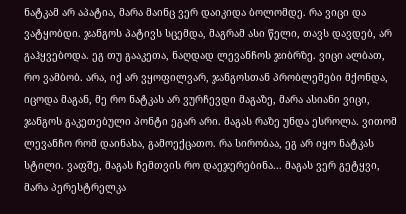ნატკამ არ აპატია, მარა მაინც ვერ დაიკიდა ბოლომდე. რა ვიცი და ვატყობდი. ჯანგოს პატივს სცემდა, მაგრამ ასი წელი, თავს დავდებ, არ გაჰყვებოდა. ეგ თუ გააკეთა, ნაღდად ლევანჩოს ჯიბრზე. ვიცი ალბათ, რო ვამბობ. არა, იქ არ ვყოფილვარ, ჯანგოსთან პრობლემები მქონდა, იცოდა მაგან, მე რო ნატკას არ ვურჩევდი მაგაზე, მარა ასიანი ვიცი, ჯანგოს გაკეთებული პონტი ეგარ არი. მაგას რაზე უნდა ესროლა. ვითომ ლევანჩო რომ დაინახა, გამოექცათო. რა სირობაა, ეგ არ იყო ნატკას სტილი. ვაფშე, მაგას ჩემთვის რო დაეჯერებინა... მაგას ვერ გეტყვი, მარა პერესტრელკა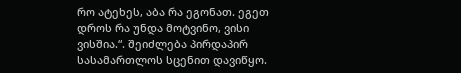რო ატეხეს, აბა რა ეგონათ. ეგეთ დროს რა უნდა მოტვინო, ვისი ვისშია.“. შეიძლება პირდაპირ სასამართლოს სცენით დავიწყო.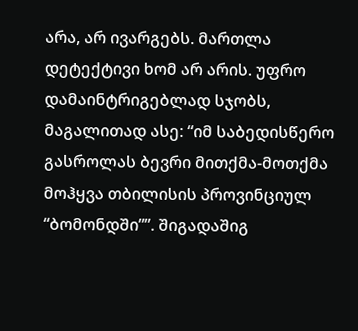არა, არ ივარგებს. მართლა დეტექტივი ხომ არ არის. უფრო დამაინტრიგებლად სჯობს, მაგალითად ასე: “იმ საბედისწერო გასროლას ბევრი მითქმა-მოთქმა მოჰყვა თბილისის პროვინციულ “ბომონდში””. შიგადაშიგ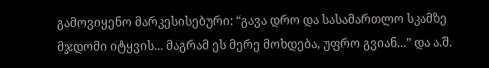გამოვიყენო მარკესისებური: “გავა დრო და სასამართლო სკამზე მჯდომი იტყვის... მაგრამ ეს მერე მოხდება, უფრო გვიან...” და ა.შ.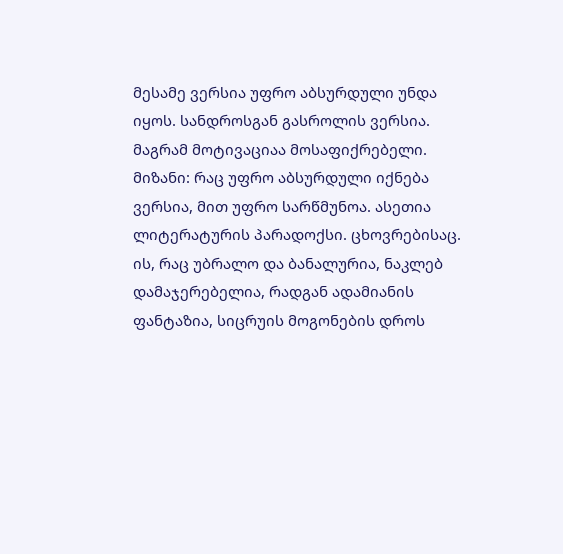მესამე ვერსია უფრო აბსურდული უნდა იყოს. სანდროსგან გასროლის ვერსია. მაგრამ მოტივაციაა მოსაფიქრებელი. მიზანი: რაც უფრო აბსურდული იქნება ვერსია, მით უფრო სარწმუნოა. ასეთია ლიტერატურის პარადოქსი. ცხოვრებისაც. ის, რაც უბრალო და ბანალურია, ნაკლებ დამაჯერებელია, რადგან ადამიანის ფანტაზია, სიცრუის მოგონების დროს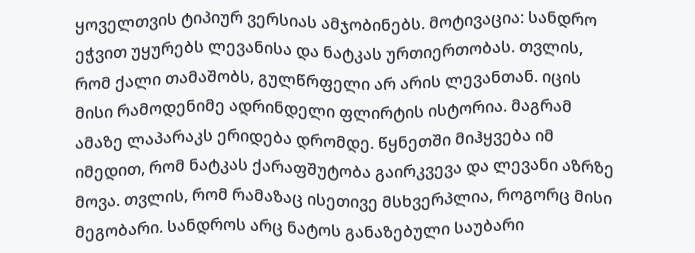ყოველთვის ტიპიურ ვერსიას ამჯობინებს. მოტივაცია: სანდრო ეჭვით უყურებს ლევანისა და ნატკას ურთიერთობას. თვლის, რომ ქალი თამაშობს, გულწრფელი არ არის ლევანთან. იცის მისი რამოდენიმე ადრინდელი ფლირტის ისტორია. მაგრამ ამაზე ლაპარაკს ერიდება დრომდე. წყნეთში მიჰყვება იმ იმედით, რომ ნატკას ქარაფშუტობა გაირკვევა და ლევანი აზრზე მოვა. თვლის, რომ რამაზაც ისეთივე მსხვერპლია, როგორც მისი მეგობარი. სანდროს არც ნატოს განაზებული საუბარი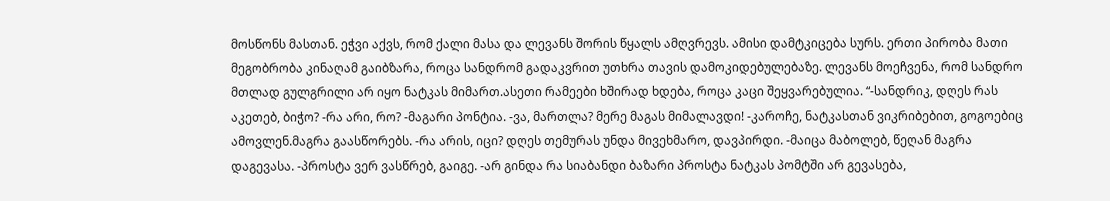მოსწონს მასთან. ეჭვი აქვს, რომ ქალი მასა და ლევანს შორის წყალს ამღვრევს. ამისი დამტკიცება სურს. ერთი პირობა მათი მეგობრობა კინაღამ გაიბზარა, როცა სანდრომ გადაკვრით უთხრა თავის დამოკიდებულებაზე. ლევანს მოეჩვენა, რომ სანდრო მთლად გულგრილი არ იყო ნატკას მიმართ.ასეთი რამეები ხშირად ხდება, როცა კაცი შეყვარებულია. “-სანდრიკ, დღეს რას აკეთებ, ბიჭო? -რა არი, რო? -მაგარი პონტია. -ვა, მართლა? მერე მაგას მიმალავდი! -კაროჩე, ნატკასთან ვიკრიბებით, გოგოებიც ამოვლენ.მაგრა გაასწორებს. -რა არის, იცი? დღეს თემურას უნდა მივეხმარო, დავპირდი. -მაიცა მაბოლებ, წეღან მაგრა დაგევასა. -პროსტა ვერ ვასწრებ, გაიგე. -არ გინდა რა სიაბანდი ბაზარი პროსტა ნატკას პომტში არ გევასება,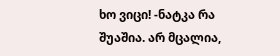ხო ვიცი! -ნატკა რა შუაშია. არ მცალია,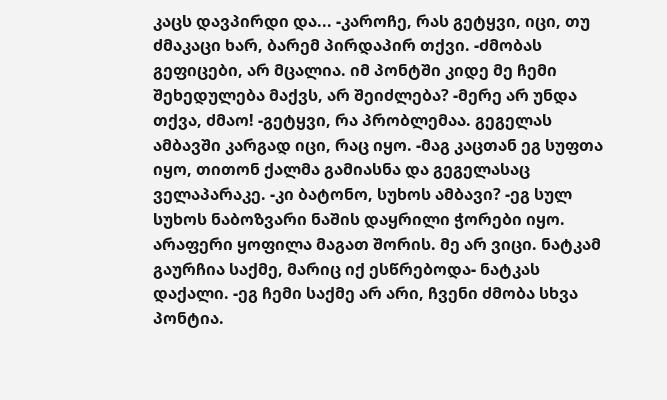კაცს დავპირდი და... -კაროჩე, რას გეტყვი, იცი, თუ ძმაკაცი ხარ, ბარემ პირდაპირ თქვი. -ძმობას გეფიცები, არ მცალია. იმ პონტში კიდე მე ჩემი შეხედულება მაქვს, არ შეიძლება? -მერე არ უნდა თქვა, ძმაო! -გეტყვი, რა პრობლემაა. გეგელას ამბავში კარგად იცი, რაც იყო. -მაგ კაცთან ეგ სუფთა იყო, თითონ ქალმა გამიასნა და გეგელასაც ველაპარაკე. -კი ბატონო, სუხოს ამბავი? -ეგ სულ სუხოს ნაბოზვარი ნაშის დაყრილი ჭორები იყო. არაფერი ყოფილა მაგათ შორის. მე არ ვიცი. ნატკამ გაურჩია საქმე, მარიც იქ ესწრებოდა- ნატკას დაქალი. -ეგ ჩემი საქმე არ არი, ჩვენი ძმობა სხვა პონტია.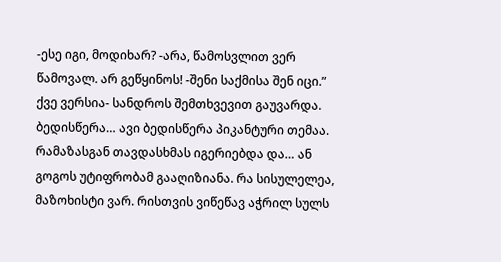-ესე იგი, მოდიხარ? -არა, წამოსვლით ვერ წამოვალ. არ გეწყინოს! -შენი საქმისა შენ იცი.”
ქვე ვერსია- სანდროს შემთხვევით გაუვარდა. ბედისწერა… ავი ბედისწერა პიკანტური თემაა. რამაზასგან თავდასხმას იგერიებდა და… ან გოგოს უტიფრობამ გააღიზიანა. რა სისულელეა, მაზოხისტი ვარ. რისთვის ვიწეწავ აჭრილ სულს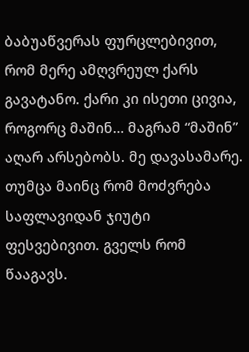ბაბუაწვერას ფურცლებივით, რომ მერე ამღვრეულ ქარს გავატანო. ქარი კი ისეთი ცივია, როგორც მაშინ… მაგრამ “მაშინ” აღარ არსებობს. მე დავასამარე. თუმცა მაინც რომ მოძვრება საფლავიდან ჯიუტი ფესვებივით. გველს რომ წააგავს.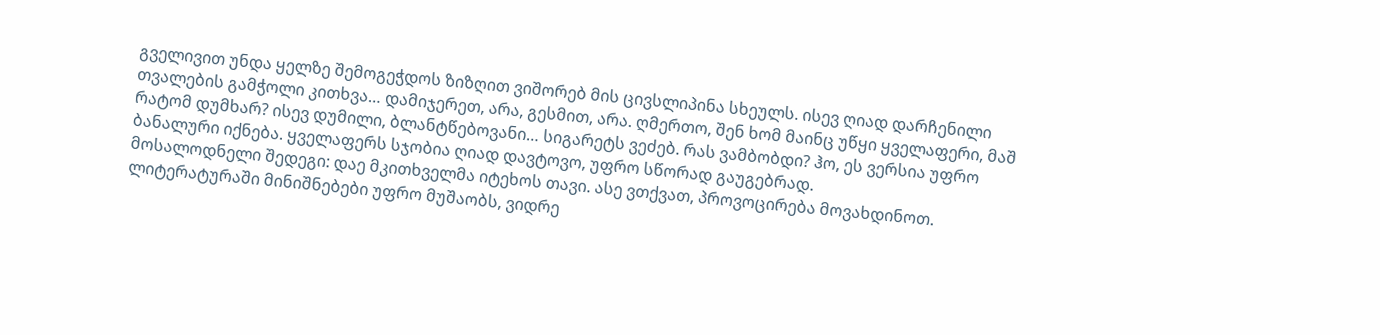გველივით უნდა ყელზე შემოგეჭდოს ზიზღით ვიშორებ მის ცივსლიპინა სხეულს. ისევ ღიად დარჩენილი თვალების გამჭოლი კითხვა… დამიჯერეთ, არა, გესმით, არა. ღმერთო, შენ ხომ მაინც უწყი ყველაფერი, მაშ რატომ დუმხარ? ისევ დუმილი, ბლანტწებოვანი… სიგარეტს ვეძებ. რას ვამბობდი? ჰო, ეს ვერსია უფრო ბანალური იქნება. ყველაფერს სჯობია ღიად დავტოვო, უფრო სწორად გაუგებრად.
მოსალოდნელი შედეგი: დაე მკითხველმა იტეხოს თავი. ასე ვთქვათ, პროვოცირება მოვახდინოთ. ლიტერატურაში მინიშნებები უფრო მუშაობს, ვიდრე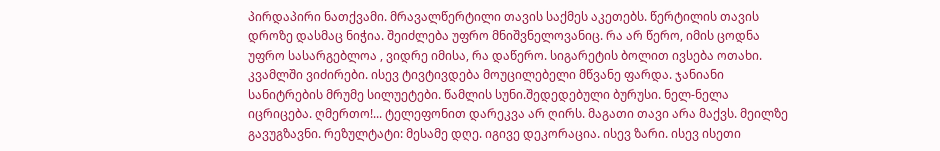პირდაპირი ნათქვამი. მრავალწერტილი თავის საქმეს აკეთებს. წერტილის თავის დროზე დასმაც ნიჭია. შეიძლება უფრო მნიშვნელოვანიც. რა არ წერო, იმის ცოდნა უფრო სასარგებლოა , ვიდრე იმისა, რა დაწერო. სიგარეტის ბოლით ივსება ოთახი. კვამლში ვიძირები. ისევ ტივტივდება მოუცილებელი მწვანე ფარდა. ჯანიანი სანიტრების მრუმე სილუეტები. წამლის სუნი.შედედებული ბურუსი. ნელ-ნელა იცრიცება. ღმერთო!... ტელეფონით დარეკვა არ ღირს. მაგათი თავი არა მაქვს. მეილზე გავუგზავნი. რეზულტატი: მესამე დღე. იგივე დეკორაცია. ისევ ზარი. ისევ ისეთი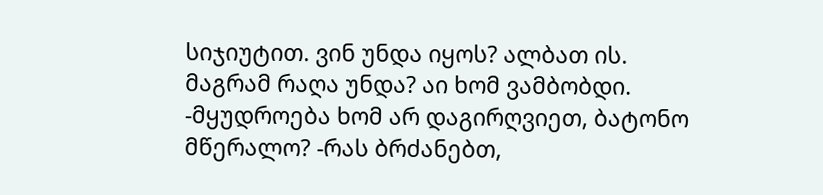სიჯიუტით. ვინ უნდა იყოს? ალბათ ის. მაგრამ რაღა უნდა? აი ხომ ვამბობდი. -მყუდროება ხომ არ დაგირღვიეთ, ბატონო მწერალო? -რას ბრძანებთ,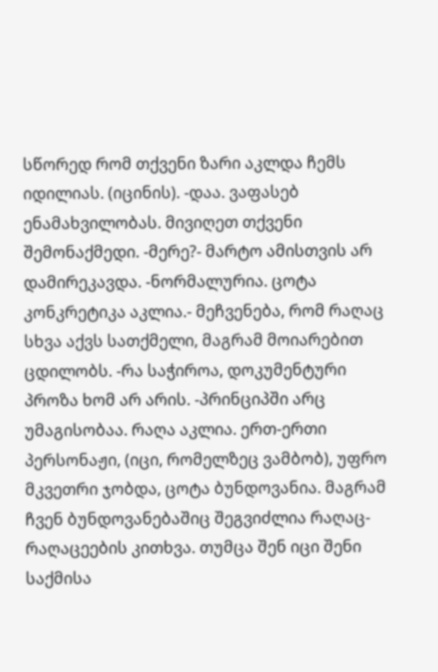სწორედ რომ თქვენი ზარი აკლდა ჩემს იდილიას. (იცინის). -დაა. ვაფასებ ენამახვილობას. მივიღეთ თქვენი შემონაქმედი. -მერე?- მარტო ამისთვის არ დამირეკავდა. -ნორმალურია. ცოტა კონკრეტიკა აკლია.- მეჩვენება, რომ რაღაც სხვა აქვს სათქმელი, მაგრამ მოიარებით ცდილობს. -რა საჭიროა, დოკუმენტური პროზა ხომ არ არის. -პრინციპში არც უმაგისობაა. რაღა აკლია. ერთ-ერთი პერსონაჟი, (იცი, რომელზეც ვამბობ), უფრო მკვეთრი ჯობდა, ცოტა ბუნდოვანია. მაგრამ ჩვენ ბუნდოვანებაშიც შეგვიძლია რაღაც-რაღაცეების კითხვა. თუმცა შენ იცი შენი საქმისა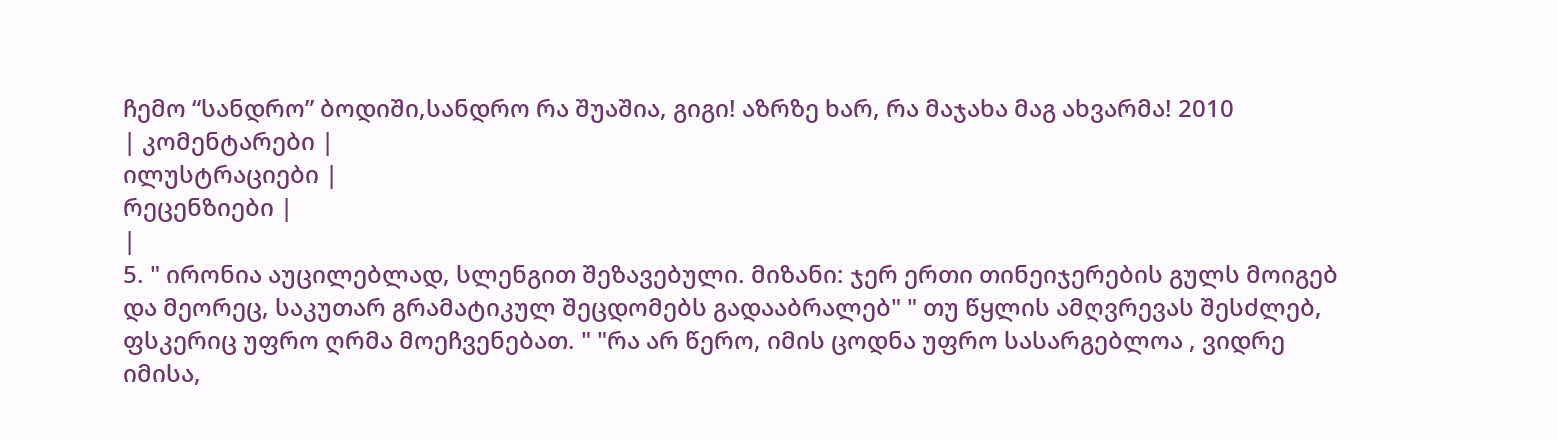ჩემო “სანდრო” ბოდიში,სანდრო რა შუაშია, გიგი! აზრზე ხარ, რა მაჯახა მაგ ახვარმა! 2010
| კომენტარები |
ილუსტრაციები |
რეცენზიები |
|
5. " ირონია აუცილებლად, სლენგით შეზავებული. მიზანი: ჯერ ერთი თინეიჯერების გულს მოიგებ და მეორეც, საკუთარ გრამატიკულ შეცდომებს გადააბრალებ" " თუ წყლის ამღვრევას შესძლებ, ფსკერიც უფრო ღრმა მოეჩვენებათ. " "რა არ წერო, იმის ცოდნა უფრო სასარგებლოა , ვიდრე იმისა,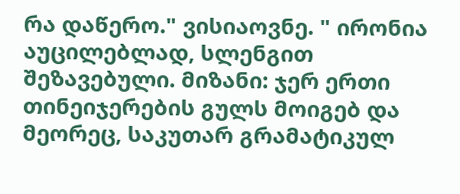რა დაწერო." ვისიაოვნე. " ირონია აუცილებლად, სლენგით შეზავებული. მიზანი: ჯერ ერთი თინეიჯერების გულს მოიგებ და მეორეც, საკუთარ გრამატიკულ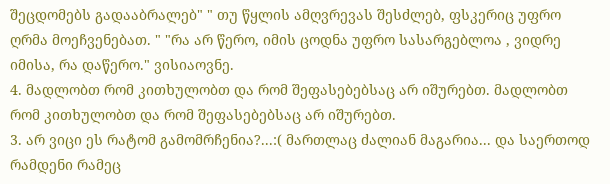შეცდომებს გადააბრალებ" " თუ წყლის ამღვრევას შესძლებ, ფსკერიც უფრო ღრმა მოეჩვენებათ. " "რა არ წერო, იმის ცოდნა უფრო სასარგებლოა , ვიდრე იმისა, რა დაწერო." ვისიაოვნე.
4. მადლობთ რომ კითხულობთ და რომ შეფასებებსაც არ იშურებთ. მადლობთ რომ კითხულობთ და რომ შეფასებებსაც არ იშურებთ.
3. არ ვიცი ეს რატომ გამომრჩენია?...:( მართლაც ძალიან მაგარია... და საერთოდ რამდენი რამეც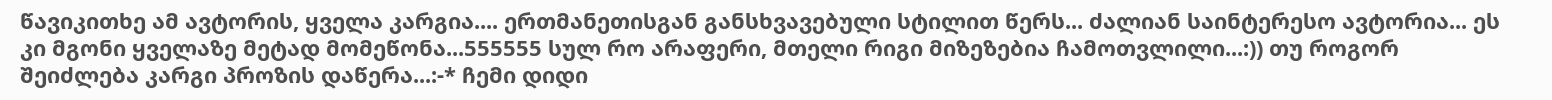წავიკითხე ამ ავტორის, ყველა კარგია.... ერთმანეთისგან განსხვავებული სტილით წერს... ძალიან საინტერესო ავტორია... ეს კი მგონი ყველაზე მეტად მომეწონა...555555 სულ რო არაფერი, მთელი რიგი მიზეზებია ჩამოთვლილი...:)) თუ როგორ შეიძლება კარგი პროზის დაწერა...:-* ჩემი დიდი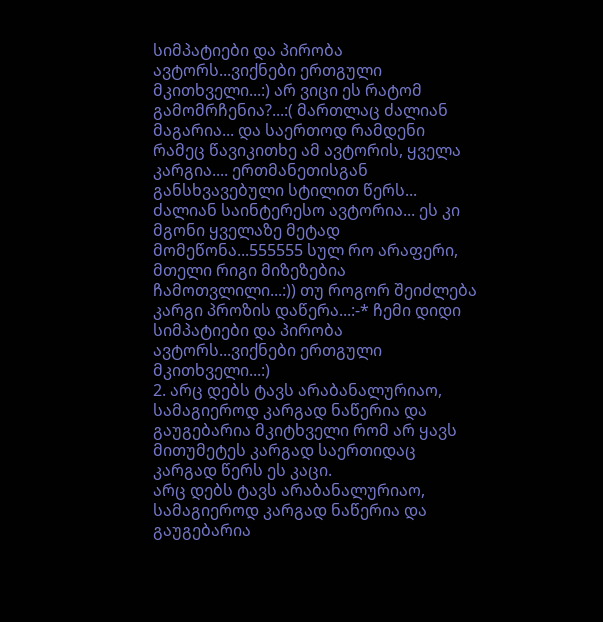სიმპატიები და პირობა ავტორს...ვიქნები ერთგული მკითხველი...:) არ ვიცი ეს რატომ გამომრჩენია?...:( მართლაც ძალიან მაგარია... და საერთოდ რამდენი რამეც წავიკითხე ამ ავტორის, ყველა კარგია.... ერთმანეთისგან განსხვავებული სტილით წერს... ძალიან საინტერესო ავტორია... ეს კი მგონი ყველაზე მეტად მომეწონა...555555 სულ რო არაფერი, მთელი რიგი მიზეზებია ჩამოთვლილი...:)) თუ როგორ შეიძლება კარგი პროზის დაწერა...:-* ჩემი დიდი სიმპატიები და პირობა ავტორს...ვიქნები ერთგული მკითხველი...:)
2. არც დებს ტავს არაბანალურიაო, სამაგიეროდ კარგად ნაწერია და გაუგებარია მკიტხველი რომ არ ყავს მითუმეტეს კარგად საერთიდაც კარგად წერს ეს კაცი.
არც დებს ტავს არაბანალურიაო, სამაგიეროდ კარგად ნაწერია და გაუგებარია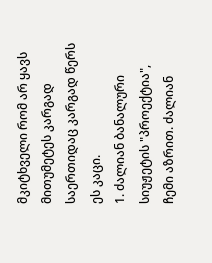მკიტხველი რომ არ ყავს მითუმეტეს კარგად საერთიდაც კარგად წერს ეს კაცი.
1. ძალიან ბანალური სიუჟეტის "პროექტია", ჩემი აზრით. ძალიან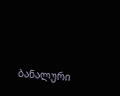ბანალური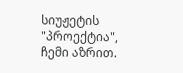სიუჟეტის "პროექტია", ჩემი აზრით.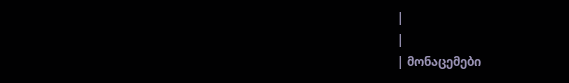|
|
| მონაცემები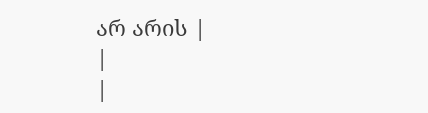არ არის |
|
|